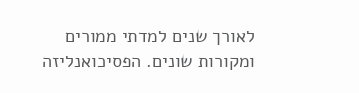לאורך שנים למדתי ממורים ומקורות שונים. הפסיכואנליזה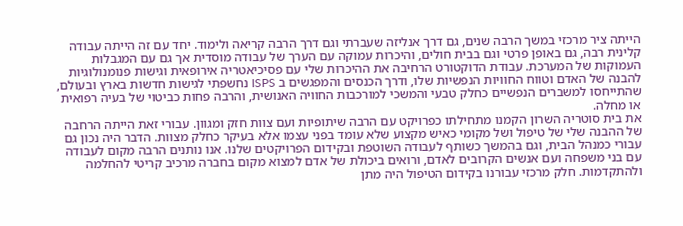הייתה ציר מרכזי במשך הרבה שנים, גם דרך אנליזה שעברתי וגם דרך הרבה קריאה ולימוד. יחד עם זה הייתה עבודה קלינית רבה, גם באופן פרטי וגם בבית חולים, והיכרות עמוקה עם הערך של עבודה מוסדית אך גם עם המגבלות העמוקות של המערכת. עבודת הדוקטורט הרחיבה את ההיכרות שלי עם פסיכיאטריה אירופאית וגישות פנומנולוגיות להבנה של האדם וטווח החוויות הנפשיות שלו, ודרך הכנסים והמפגשים ב ISPS נחשפתי לגישות חדשות בארץ ובעולם, שהתייחסו למשברים הנפשיים כחלק טבעי והמשכי למורכבות החוויה האנושית, והרבה פחות כביטוי של בעיה רפואית או מחלה.
את בית סוטריה השרון הקמנו מתחילתו כפרויקט עם הרבה שיתופיות ועם צוות חזק ומגוון. עבורי זאת הייתה הרחבה של ההבנה שלי של טיפול ושל מקומי כאיש מקצוע שלא עומד בפני עצמו אלא בעיקר כחלק מצוות. הדבר היה נכון גם עבורי כמנהל הבית, וגם בהמשך כשותף לעבודה השוטפת ובקידום הפרויקטים שלנו. אנו נותנים הרבה מקום לעבודה עם בני משפחה ועם אנשים הקרובים לאדם, ורואים ביכולת של אדם למצוא מקום בחברה מרכיב קריטי להחלמה ולהתקדמות. חלק מרכזי עבורנו בקידום הטיפול היה מתן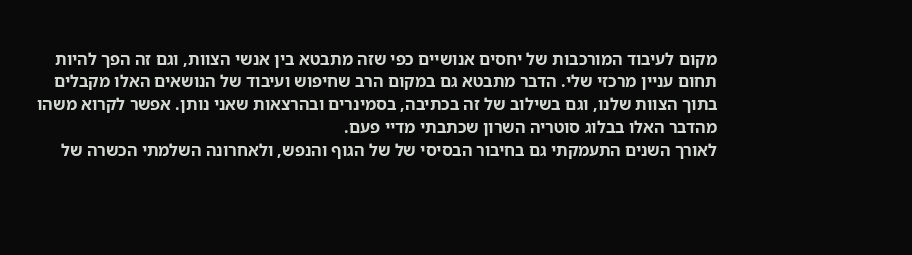מקום לעיבוד המורכבות של יחסים אנושיים כפי שזה מתבטא בין אנשי הצוות, וגם זה הפך להיות תחום עניין מרכזי שלי. הדבר מתבטא גם במקום הרב שחיפוש ועיבוד של הנושאים האלו מקבלים בתוך הצוות שלנו, וגם בשילוב של זה בכתיבה, בסמינרים ובהרצאות שאני נותן. אפשר לקרוא משהו מהדבר האלו בבלוג סוטריה השרון שכתבתי מדיי פעם.
לאורך השנים התעמקתי גם בחיבור הבסיסי של של הגוף והנפש, ולאחרונה השלמתי הכשרה של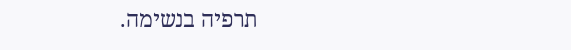תרפיה בנשימה.